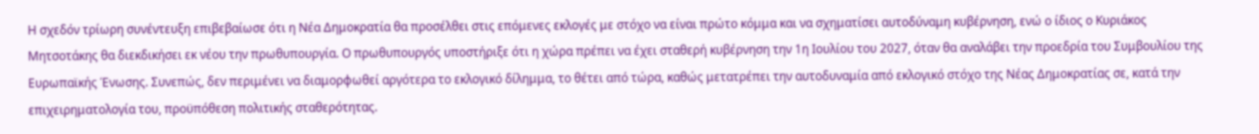Η σχεδόν τρίωρη συνέντευξη επιβεβαίωσε ότι η Νέα Δημοκρατία θα προσέλθει στις επόμενες εκλογές με στόχο να είναι πρώτο κόμμα και να σχηματίσει αυτοδύναμη κυβέρνηση, ενώ ο ίδιος ο Κυριάκος Μητσοτάκης θα διεκδικήσει εκ νέου την πρωθυπουργία. Ο πρωθυπουργός υποστήριξε ότι η χώρα πρέπει να έχει σταθερή κυβέρνηση την 1η Ιουλίου του 2027, όταν θα αναλάβει την προεδρία του Συμβουλίου της Ευρωπαϊκής Ένωσης. Συνεπώς, δεν περιμένει να διαμορφωθεί αργότερα το εκλογικό δίλημμα, το θέτει από τώρα, καθώς μετατρέπει την αυτοδυναμία από εκλογικό στόχο της Νέας Δημοκρατίας σε, κατά την επιχειρηματολογία του, προϋπόθεση πολιτικής σταθερότητας.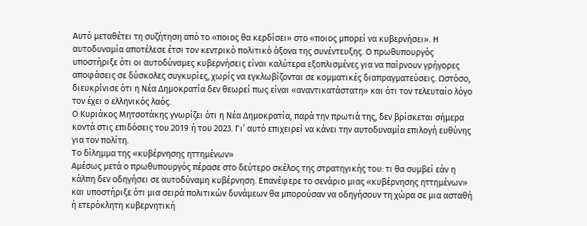Αυτό μεταθέτει τη συζήτηση από το «ποιος θα κερδίσει» στο «ποιος μπορεί να κυβερνήσει». Η αυτοδυναμία αποτέλεσε έτσι τον κεντρικό πολιτικό άξονα της συνέντευξης. Ο πρωθυπουργός υποστήριξε ότι οι αυτοδύναμες κυβερνήσεις είναι καλύτερα εξοπλισμένες για να παίρνουν γρήγορες αποφάσεις σε δύσκολες συγκυρίες, χωρίς να εγκλωβίζονται σε κομματικές διαπραγματεύσεις. Ωστόσο, διευκρίνισε ότι η Νέα Δημοκρατία δεν θεωρεί πως είναι «αναντικατάστατη» και ότι τον τελευταίο λόγο τον έχει ο ελληνικός λαός.
Ο Κυριάκος Μητσοτάκης γνωρίζει ότι η Νέα Δημοκρατία, παρά την πρωτιά της, δεν βρίσκεται σήμερα κοντά στις επιδόσεις του 2019 ή του 2023. Γι’ αυτό επιχειρεί να κάνει την αυτοδυναμία επιλογή ευθύνης για τον πολίτη.
Το δίλημμα της «κυβέρνησης ηττημένων»
Αμέσως μετά ο πρωθυπουργός πέρασε στο δεύτερο σκέλος της στρατηγικής του: τι θα συμβεί εάν η κάλπη δεν οδηγήσει σε αυτοδύναμη κυβέρνηση. Επανέφερε το σενάριο μιας «κυβέρνησης ηττημένων» και υποστήριξε ότι μια σειρά πολιτικών δυνάμεων θα μπορούσαν να οδηγήσουν τη χώρα σε μια ασταθή ή ετερόκλητη κυβερνητική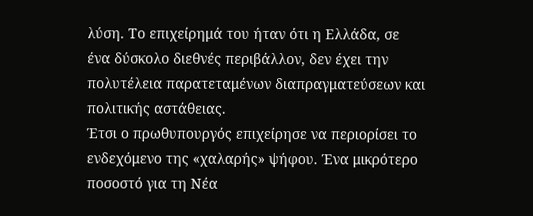λύση. Το επιχείρημά του ήταν ότι η Ελλάδα, σε ένα δύσκολο διεθνές περιβάλλον, δεν έχει την πολυτέλεια παρατεταμένων διαπραγματεύσεων και πολιτικής αστάθειας.
Έτσι ο πρωθυπουργός επιχείρησε να περιορίσει το ενδεχόμενο της «χαλαρής» ψήφου. Ένα μικρότερο ποσοστό για τη Νέα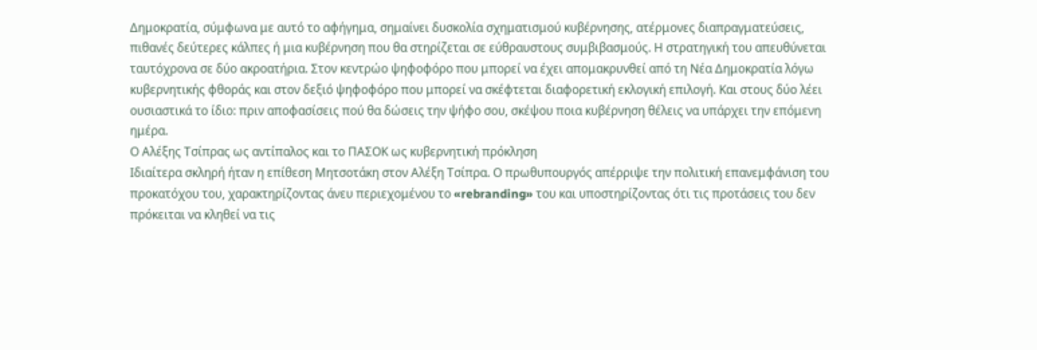Δημοκρατία, σύμφωνα με αυτό το αφήγημα, σημαίνει δυσκολία σχηματισμού κυβέρνησης, ατέρμονες διαπραγματεύσεις, πιθανές δεύτερες κάλπες ή μια κυβέρνηση που θα στηρίζεται σε εύθραυστους συμβιβασμούς. Η στρατηγική του απευθύνεται ταυτόχρονα σε δύο ακροατήρια. Στον κεντρώο ψηφοφόρο που μπορεί να έχει απομακρυνθεί από τη Νέα Δημοκρατία λόγω κυβερνητικής φθοράς και στον δεξιό ψηφοφόρο που μπορεί να σκέφτεται διαφορετική εκλογική επιλογή. Και στους δύο λέει ουσιαστικά το ίδιο: πριν αποφασίσεις πού θα δώσεις την ψήφο σου, σκέψου ποια κυβέρνηση θέλεις να υπάρχει την επόμενη ημέρα.
Ο Αλέξης Τσίπρας ως αντίπαλος και το ΠΑΣΟΚ ως κυβερνητική πρόκληση
Ιδιαίτερα σκληρή ήταν η επίθεση Μητσοτάκη στον Αλέξη Τσίπρα. Ο πρωθυπουργός απέρριψε την πολιτική επανεμφάνιση του προκατόχου του, χαρακτηρίζοντας άνευ περιεχομένου το «rebranding» του και υποστηρίζοντας ότι τις προτάσεις του δεν πρόκειται να κληθεί να τις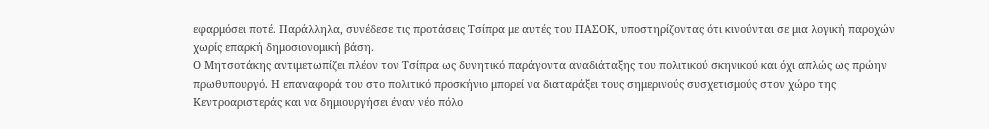εφαρμόσει ποτέ. Παράλληλα, συνέδεσε τις προτάσεις Τσίπρα με αυτές του ΠΑΣΟΚ, υποστηρίζοντας ότι κινούνται σε μια λογική παροχών χωρίς επαρκή δημοσιονομική βάση.
Ο Μητσοτάκης αντιμετωπίζει πλέον τον Τσίπρα ως δυνητικό παράγοντα αναδιάταξης του πολιτικού σκηνικού και όχι απλώς ως πρώην πρωθυπουργό. Η επαναφορά του στο πολιτικό προσκήνιο μπορεί να διαταράξει τους σημερινούς συσχετισμούς στον χώρο της Κεντροαριστεράς και να δημιουργήσει έναν νέο πόλο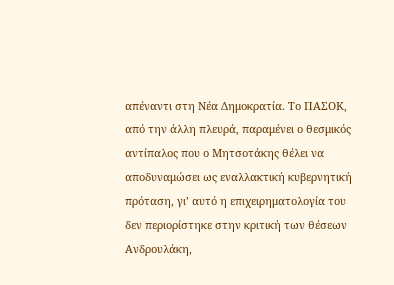απέναντι στη Νέα Δημοκρατία. Το ΠΑΣΟΚ, από την άλλη πλευρά, παραμένει ο θεσμικός αντίπαλος που ο Μητσοτάκης θέλει να αποδυναμώσει ως εναλλακτική κυβερνητική πρόταση, γι’ αυτό η επιχειρηματολογία του δεν περιορίστηκε στην κριτική των θέσεων Ανδρουλάκη,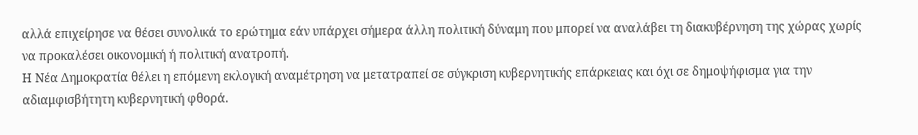αλλά επιχείρησε να θέσει συνολικά το ερώτημα εάν υπάρχει σήμερα άλλη πολιτική δύναμη που μπορεί να αναλάβει τη διακυβέρνηση της χώρας χωρίς να προκαλέσει οικονομική ή πολιτική ανατροπή.
Η Νέα Δημοκρατία θέλει η επόμενη εκλογική αναμέτρηση να μετατραπεί σε σύγκριση κυβερνητικής επάρκειας και όχι σε δημοψήφισμα για την αδιαμφισβήτητη κυβερνητική φθορά.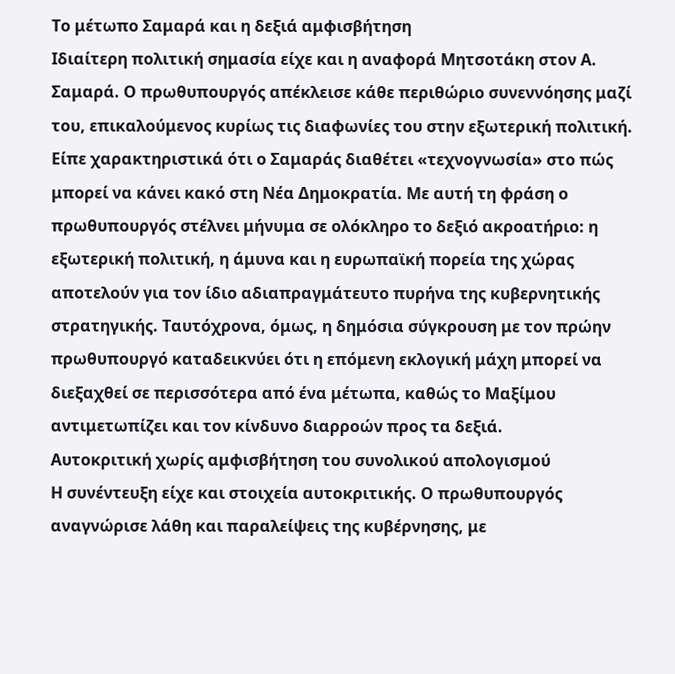Το μέτωπο Σαμαρά και η δεξιά αμφισβήτηση
Ιδιαίτερη πολιτική σημασία είχε και η αναφορά Μητσοτάκη στον Α. Σαμαρά. Ο πρωθυπουργός απέκλεισε κάθε περιθώριο συνεννόησης μαζί του, επικαλούμενος κυρίως τις διαφωνίες του στην εξωτερική πολιτική. Είπε χαρακτηριστικά ότι ο Σαμαράς διαθέτει «τεχνογνωσία» στο πώς μπορεί να κάνει κακό στη Νέα Δημοκρατία. Με αυτή τη φράση ο πρωθυπουργός στέλνει μήνυμα σε ολόκληρο το δεξιό ακροατήριο: η εξωτερική πολιτική, η άμυνα και η ευρωπαϊκή πορεία της χώρας αποτελούν για τον ίδιο αδιαπραγμάτευτο πυρήνα της κυβερνητικής στρατηγικής. Ταυτόχρονα, όμως, η δημόσια σύγκρουση με τον πρώην πρωθυπουργό καταδεικνύει ότι η επόμενη εκλογική μάχη μπορεί να διεξαχθεί σε περισσότερα από ένα μέτωπα, καθώς το Μαξίμου αντιμετωπίζει και τον κίνδυνο διαρροών προς τα δεξιά.
Αυτοκριτική χωρίς αμφισβήτηση του συνολικού απολογισμού
Η συνέντευξη είχε και στοιχεία αυτοκριτικής. Ο πρωθυπουργός αναγνώρισε λάθη και παραλείψεις της κυβέρνησης, με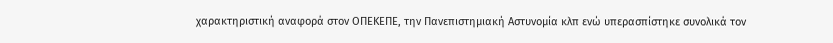χαρακτηριστική αναφορά στον ΟΠΕΚΕΠΕ, την Πανεπιστημιακή Αστυνομία κλπ ενώ υπερασπίστηκε συνολικά τον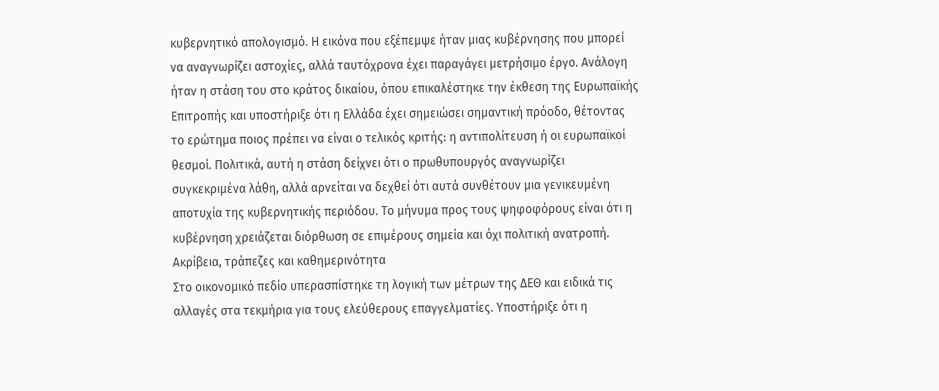κυβερνητικό απολογισμό. Η εικόνα που εξέπεμψε ήταν μιας κυβέρνησης που μπορεί να αναγνωρίζει αστοχίες, αλλά ταυτόχρονα έχει παραγάγει μετρήσιμο έργο. Ανάλογη ήταν η στάση του στο κράτος δικαίου, όπου επικαλέστηκε την έκθεση της Ευρωπαϊκής Επιτροπής και υποστήριξε ότι η Ελλάδα έχει σημειώσει σημαντική πρόοδο, θέτοντας το ερώτημα ποιος πρέπει να είναι ο τελικός κριτής: η αντιπολίτευση ή οι ευρωπαϊκοί θεσμοί. Πολιτικά, αυτή η στάση δείχνει ότι ο πρωθυπουργός αναγνωρίζει συγκεκριμένα λάθη, αλλά αρνείται να δεχθεί ότι αυτά συνθέτουν μια γενικευμένη αποτυχία της κυβερνητικής περιόδου. Το μήνυμα προς τους ψηφοφόρους είναι ότι η κυβέρνηση χρειάζεται διόρθωση σε επιμέρους σημεία και όχι πολιτική ανατροπή.
Ακρίβεια, τράπεζες και καθημερινότητα
Στο οικονομικό πεδίο υπερασπίστηκε τη λογική των μέτρων της ΔΕΘ και ειδικά τις αλλαγές στα τεκμήρια για τους ελεύθερους επαγγελματίες. Υποστήριξε ότι η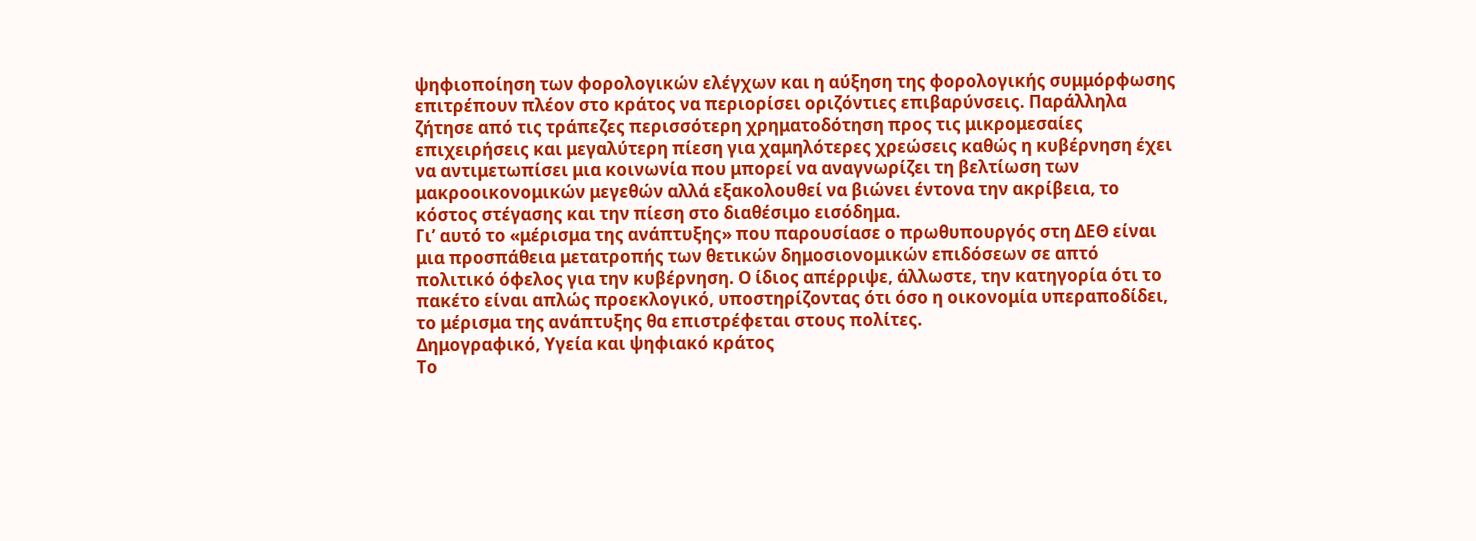ψηφιοποίηση των φορολογικών ελέγχων και η αύξηση της φορολογικής συμμόρφωσης επιτρέπουν πλέον στο κράτος να περιορίσει οριζόντιες επιβαρύνσεις. Παράλληλα ζήτησε από τις τράπεζες περισσότερη χρηματοδότηση προς τις μικρομεσαίες επιχειρήσεις και μεγαλύτερη πίεση για χαμηλότερες χρεώσεις καθώς η κυβέρνηση έχει να αντιμετωπίσει μια κοινωνία που μπορεί να αναγνωρίζει τη βελτίωση των μακροοικονομικών μεγεθών αλλά εξακολουθεί να βιώνει έντονα την ακρίβεια, το κόστος στέγασης και την πίεση στο διαθέσιμο εισόδημα.
Γι’ αυτό το «μέρισμα της ανάπτυξης» που παρουσίασε ο πρωθυπουργός στη ΔΕΘ είναι μια προσπάθεια μετατροπής των θετικών δημοσιονομικών επιδόσεων σε απτό πολιτικό όφελος για την κυβέρνηση. Ο ίδιος απέρριψε, άλλωστε, την κατηγορία ότι το πακέτο είναι απλώς προεκλογικό, υποστηρίζοντας ότι όσο η οικονομία υπεραποδίδει, το μέρισμα της ανάπτυξης θα επιστρέφεται στους πολίτες.
Δημογραφικό, Υγεία και ψηφιακό κράτος
Το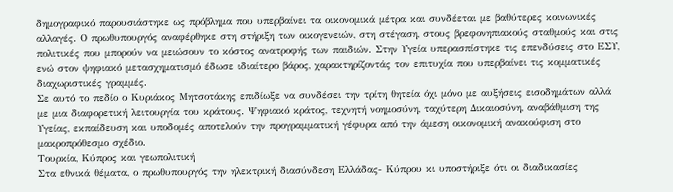δημογραφικό παρουσιάστηκε ως πρόβλημα που υπερβαίνει τα οικονομικά μέτρα και συνδέεται με βαθύτερες κοινωνικές αλλαγές. Ο πρωθυπουργός αναφέρθηκε στη στήριξη των οικογενειών, στη στέγαση, στους βρεφονηπιακούς σταθμούς και στις πολιτικές που μπορούν να μειώσουν το κόστος ανατροφής των παιδιών. Στην Υγεία υπερασπίστηκε τις επενδύσεις στο ΕΣΥ, ενώ στον ψηφιακό μετασχηματισμό έδωσε ιδιαίτερο βάρος, χαρακτηρίζοντάς τον επιτυχία που υπερβαίνει τις κομματικές διαχωριστικές γραμμές.
Σε αυτό το πεδίο ο Κυριάκος Μητσοτάκης επιδίωξε να συνδέσει την τρίτη θητεία όχι μόνο με αυξήσεις εισοδημάτων αλλά με μια διαφορετική λειτουργία του κράτους. Ψηφιακό κράτος, τεχνητή νοημοσύνη, ταχύτερη Δικαιοσύνη, αναβάθμιση της Υγείας, εκπαίδευση και υποδομές αποτελούν την προγραμματική γέφυρα από την άμεση οικονομική ανακούφιση στο μακροπρόθεσμο σχέδιο.
Τουρκία, Κύπρος και γεωπολιτική
Στα εθνικά θέματα, ο πρωθυπουργός την ηλεκτρική διασύνδεση Ελλάδας- Κύπρου κι υποστήριξε ότι οι διαδικασίες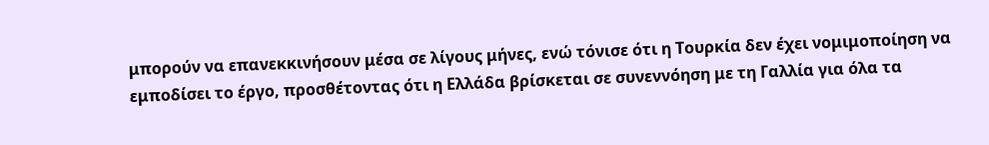μπορούν να επανεκκινήσουν μέσα σε λίγους μήνες, ενώ τόνισε ότι η Τουρκία δεν έχει νομιμοποίηση να εμποδίσει το έργο, προσθέτοντας ότι η Ελλάδα βρίσκεται σε συνεννόηση με τη Γαλλία για όλα τα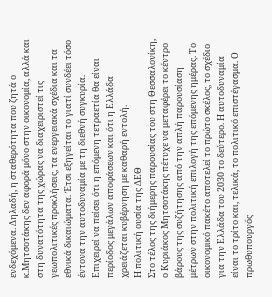ενδεχόμενα. Δηλαδή, η σταθερότητα που ζητά ο κ.Μητσοτάκης δεν αφορά μόνο στην οικονομία, αλλά και στη δυνατότητα της χώρας να διαχειριστεί τις γεωπολιτικές προκλήσεις, τα ενεργειακά σχέδια και τα εθνικά δικαιώματα. Έτσι εξηγείται το γιατί συνδέει τόσο έντονα την αυτοδυναμία με τη διεθνή συγκυρία. Επιχειρεί να πείσει ότι η επόμενη τετραετία θα είναι περίοδος μεγάλων αποφάσεων και ότι η Ελλάδα χρειάζεται κυβέρνηση με καθαρή εντολή.
Η πολιτική ουσία της ΔΕΘ
Στο τέλος της διήμερης παρουσίας του στη Θεσσαλονίκη, ο Κυριάκος Μητσοτάκης πέτυχε να μεταφέρει το κέντρο βάρους της συζήτησης από την απλή παρουσίαση μέτρων στην πολιτική επιλογή της επόμενης ημέρας. Το οικονομικό πακέτο αποτελεί το πρώτο σκέλος, το σχέδιο για την Ελλάδα του 2030 το δεύτερο. Η αυτοδυναμία είναι το τρίτο και, τελικά, το πολιτικό επιστέγασμα. Ο πρωθυπουργός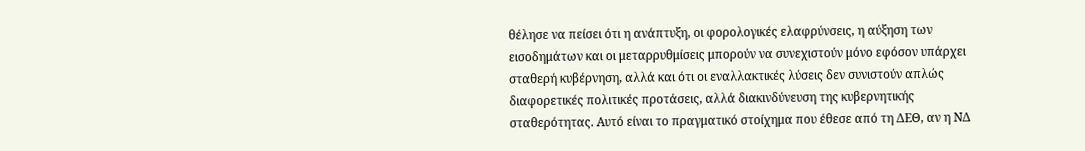θέλησε να πείσει ότι η ανάπτυξη, οι φορολογικές ελαφρύνσεις, η αύξηση των εισοδημάτων και οι μεταρρυθμίσεις μπορούν να συνεχιστούν μόνο εφόσον υπάρχει σταθερή κυβέρνηση, αλλά και ότι οι εναλλακτικές λύσεις δεν συνιστούν απλώς διαφορετικές πολιτικές προτάσεις, αλλά διακινδύνευση της κυβερνητικής σταθερότητας. Αυτό είναι το πραγματικό στοίχημα που έθεσε από τη ΔΕΘ, αν η ΝΔ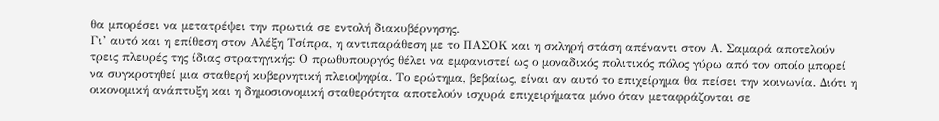θα μπορέσει να μετατρέψει την πρωτιά σε εντολή διακυβέρνησης.
Γι’ αυτό και η επίθεση στον Αλέξη Τσίπρα, η αντιπαράθεση με το ΠΑΣΟΚ και η σκληρή στάση απέναντι στον Α. Σαμαρά αποτελούν τρεις πλευρές της ίδιας στρατηγικής: Ο πρωθυπουργός θέλει να εμφανιστεί ως ο μοναδικός πολιτικός πόλος γύρω από τον οποίο μπορεί να συγκροτηθεί μια σταθερή κυβερνητική πλειοψηφία. Το ερώτημα, βεβαίως, είναι αν αυτό το επιχείρημα θα πείσει την κοινωνία. Διότι η οικονομική ανάπτυξη και η δημοσιονομική σταθερότητα αποτελούν ισχυρά επιχειρήματα μόνο όταν μεταφράζονται σε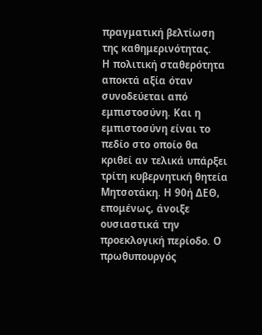πραγματική βελτίωση της καθημερινότητας.
Η πολιτική σταθερότητα αποκτά αξία όταν συνοδεύεται από εμπιστοσύνη. Και η εμπιστοσύνη είναι το πεδίο στο οποίο θα κριθεί αν τελικά υπάρξει τρίτη κυβερνητική θητεία Μητσοτάκη. Η 90ή ΔΕΘ, επομένως, άνοιξε ουσιαστικά την προεκλογική περίοδο. Ο πρωθυπουργός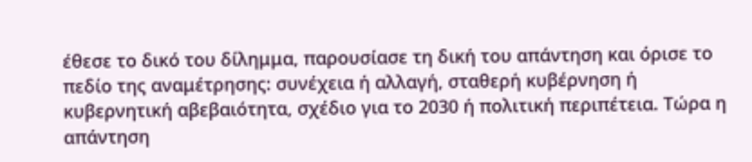έθεσε το δικό του δίλημμα, παρουσίασε τη δική του απάντηση και όρισε το πεδίο της αναμέτρησης: συνέχεια ή αλλαγή, σταθερή κυβέρνηση ή κυβερνητική αβεβαιότητα, σχέδιο για το 2030 ή πολιτική περιπέτεια. Τώρα η απάντηση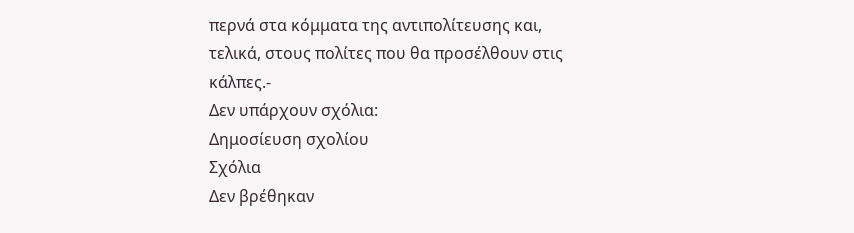περνά στα κόμματα της αντιπολίτευσης και, τελικά, στους πολίτες που θα προσέλθουν στις κάλπες.-
Δεν υπάρχουν σχόλια:
Δημοσίευση σχολίου
Σχόλια
Δεν βρέθηκαν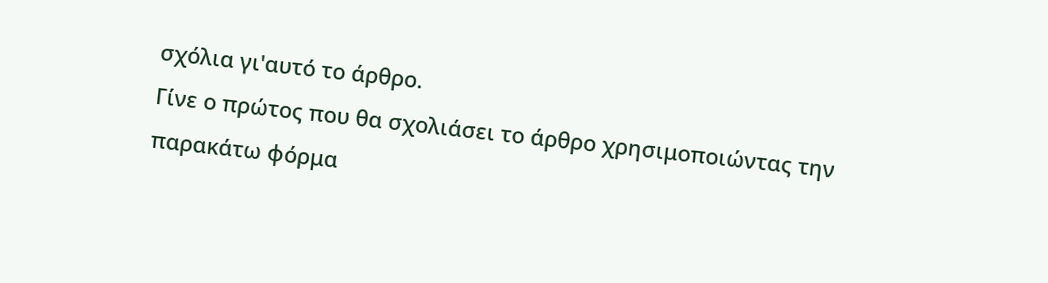σχόλια γι'αυτό το άρθρο.
Γίνε ο πρώτος που θα σχολιάσει το άρθρο χρησιμοποιώντας την παρακάτω φόρμα